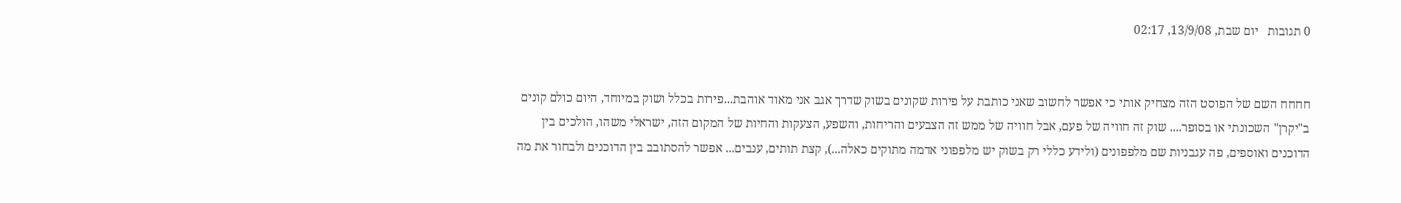0 תגובות   יום שבת, 13/9/08, 02:17


חחחח השם של הפוסט הזה מצחיק אותי כי אפשר לחשוב שאני כותבת על פירות שקונים בשוק שדרך אגב אני מאוד אוהבת...פירות בכלל ושוק במיוחד, היום כולם קונים ב"יקרן" השכונתי או בסופר.... שוק זה חוויה של פעם, אבל חוויה של ממש זה הצבעים והריחות, והשפע, הצעקות והחיות של המקום הזה, ישראלי משהו, הולכים בין הדוכנים ואוספים, פה עגבניות שם מלפפונים (ולידע כללי רק בשוק יש מלפפוני אדמה מתוקים כאלה...), קצת תותים, ענבים... אפשר להסתובב בין הדוכנים ולבחור את מה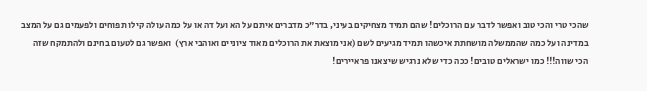שהכי טרי והכי טוב ואפשר לדבר עם הרוכלים! שהם תמיד מצחיקים בעיני, בדר"כ מדברים איתם על הא ועל דה או על כמה עולה קילו תפוחים ולפעמים גם על המצב במדינה ועל כמה שהממשלה מושחתת איכשהו תמיד מגיעים לשם (אני מוצאת את הרוכלים מאוד ציוניים ואוהבי ארץ)  ואפשר גם לטעום בחינם ולהתמקח שזה הכי שווה!!! כמו ישראלים טובים! ככה כדי שלא נרגיש שיצאנו פראיירים!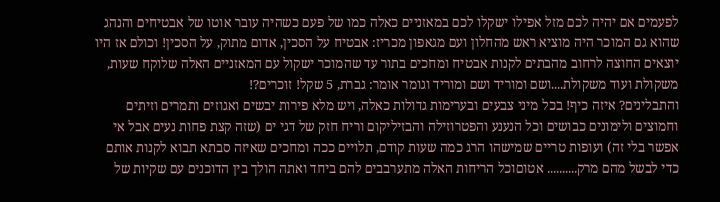לפעמים אם יהיה לכם מזל אפילו ישקלו לכם במאזניים כאלה כמו של פעם כשהיה עובר אוטו של אבטיחים והנהג שהוא גם המוכר היה מוציא ראש מהחלון ועם מגאפון מכריז: אבטיח על הסכין, אדום מתוק, על הסכין! וכולם אז היו יוצאים החוצה לרחוב מהבתים לקנות אבטיח ומחכים בתור עד שהמוכר ישקול עם המאזניים האלה שלוקח שעות, משקולת ועוד משקולת....ושם ומוריד ושם ומוריד וגומר אומר: גברת, 5 שקל! זוכרים?!
והתבלינים? איזה כיף! בכל מיני צבעים ובערימות גדולות כאלה, ויש מלא פירות יבשים ואגוזים ותמרים וזיתים וחמוצים ולימונים כבושים וכל הנענע והפטרוזילה והבזיליקום וריח חזק של דגי ים (שזה קצת פחות נעים אבל אי אפשר בלי זה) ועופות טריים שמישהו הרג כמה שעות קודם, תלויים ככה ומחכים שאיזה סבתא תבוא לקנות אותם כדי לבשל מהם מרק.......... אטוםוכל הריחות האלה מתערבבים להם ביחד ואתה הולך בין הדוכנים עם שקיות של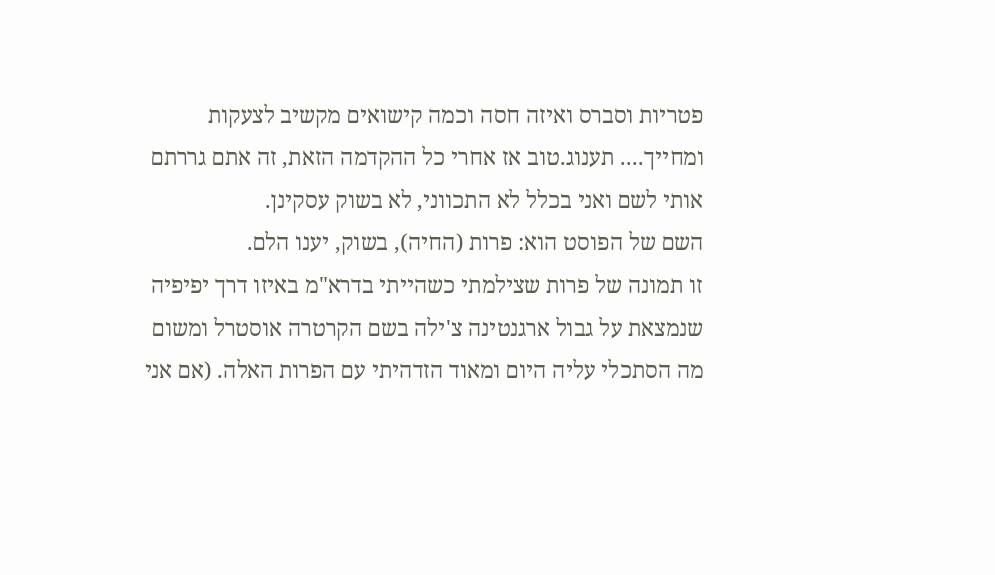פטריות וסברס ואיזה חסה וכמה קישואים מקשיב לצעקות ומחייך.... תענוג.טוב אז אחרי כל ההקדמה הזאת, זה אתם גררתם אותי לשם ואני בכלל לא התכווני, לא בשוק עסקינן.
השם של הפוסט הוא: פרות (החיה), בשוק, יענו הלם.
זו תמונה של פרות שצילמתי כשהייתי בדרא"מ באיזו דרך יפיפיה שנמצאת על גבול ארגנטינה צ'ילה בשם הקרטרה אוסטרל ומשום מה הסתכלי עליה היום ומאוד הזדהיתי עם הפרות האלה. (אם אני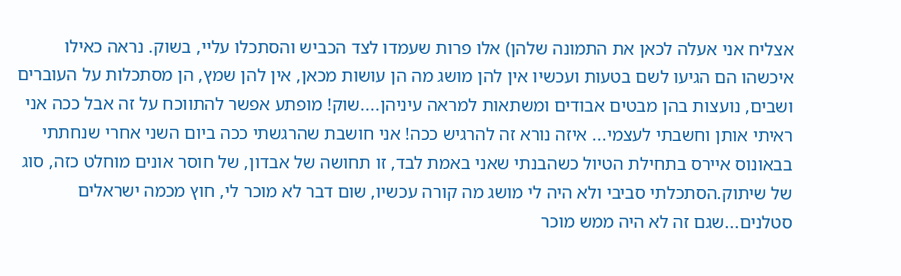אצליח אני אעלה לכאן את התמונה שלהן) אלו פרות שעמדו לצד הכביש והסתכלו עליי, בשוק. נראה כאילו איכשהו הם הגיעו לשם בטעות ועכשיו אין להן מושג מה הן עושות מכאן, אין להן שמץ, הן מסתכלות על העוברים ושבים, נועצות בהן מבטים אבודים ומשתאות למראה עיניהן....שוק! מופתע אפשר להתווכח על זה אבל ככה אני ראיתי אותן וחשבתי לעצמי... איזה נורא זה להרגיש ככה! אני חושבת שהרגשתי ככה ביום השני אחרי שנחתתי בבאונוס איירס בתחילת הטיול כשהבנתי שאני באמת לבד, זו תחושה של אבדון, של חוסר אונים מוחלט כזה, סוג של שיתוק.הסתכלתי סביבי ולא היה לי מושג מה קורה עכשיו, שום דבר לא מוכר לי, חוץ מכמה ישראלים סטלנים...שגם זה לא היה ממש מוכר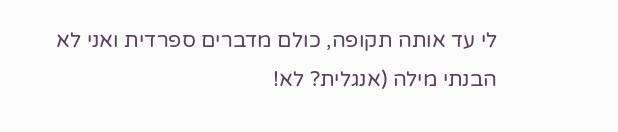לי עד אותה תקופה, כולם מדברים ספרדית ואני לא הבנתי מילה (אנגלית? לא!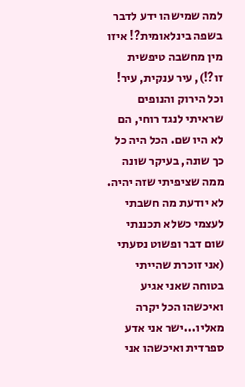למה שמישהו ידע לדבר בשפה בינלאומית?! איזו מין מחשבה טיפשית זו?!), עיר ענקית, עיר! וכל הירוק והנופים שראיתי לנגד רוחי, הם לא היו שם. הכל היה כל כך שונה, בעיקר שונה ממה שציפיתי שזה יהיה. לא יודעת מה חשבתי לעצמי כשלא תכננתי שום דבר ופשוט נסעתי (אני זוכרת שהייתי בטוחה שאני אגיע ואיכשהו הכל יקרה מאליו...ישר אני אדע ספרדית ואיכשהו אני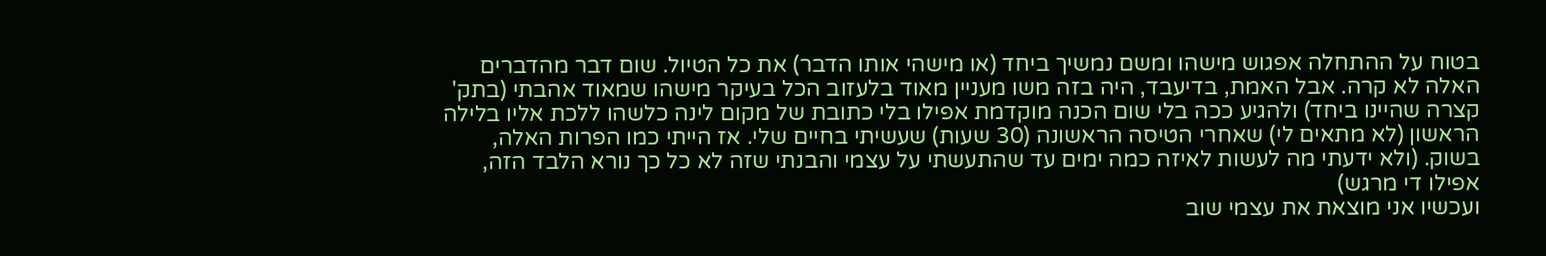בטוח על ההתחלה אפגוש מישהו ומשם נמשיך ביחד (או מישהי אותו הדבר) את כל הטיול. שום דבר מהדברים האלה לא קרה. אבל האמת, בדיעבד, היה בזה משו מעניין מאוד בלעזוב הכל בעיקר מישהו שמאוד אהבתי (בתק' קצרה שהיינו ביחד) ולהגיע ככה בלי שום הכנה מוקדמת אפילו בלי כתובת של מקום לינה כלשהו ללכת אליו בלילה הראשון (לא מתאים לי) שאחרי הטיסה הראשונה (30 שעות) שעשיתי בחיים שלי. אז הייתי כמו הפרות האלה, בשוק. (ולא ידעתי מה לעשות לאיזה כמה ימים עד שהתעשתי על עצמי והבנתי שזה לא כל כך נורא הלבד הזה, אפילו די מרגש)
ועכשיו אני מוצאת את עצמי שוב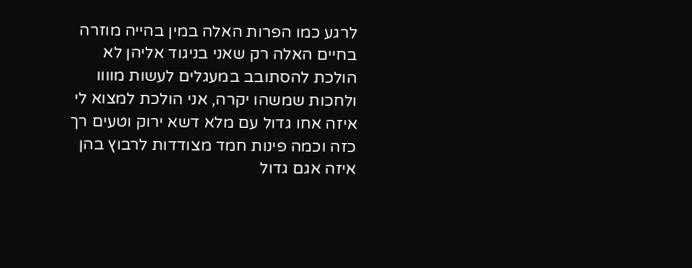לרגע כמו הפרות האלה במין בהייה מוזרה בחיים האלה רק שאני בניגוד אליהן לא הולכת להסתובב במעגלים לעשות מוווו ולחכות שמשהו יקרה, אני הולכת למצוא לי איזה אחו גדול עם מלא דשא ירוק וטעים רך כזה וכמה פינות חמד מצודדות לרבוץ בהן איזה אגם גדול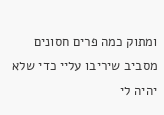ומתוק כמה פרים חסונים מסביב שיריבו עליי כדי שלא יהיה לי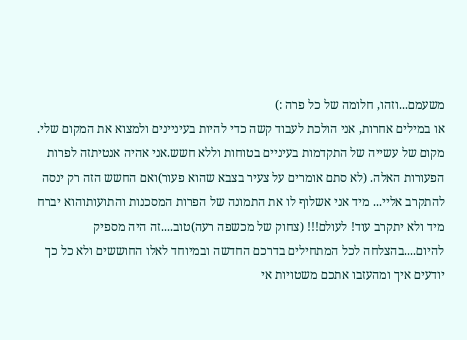משעמם...וזהו, חלומה של כל פרה :)
או במילים אחרות, אני הולכת לעבוד קשה כדי להיות בעיניינים ולמצוא את המקום שלי. מקום של עשייה של התקדמות בעיניים בטוחות וללא חשש.אני אהיה אנטיתזה לפרות הפעורות האלה. (לא סתם אומרים על צעיר בצבא שהוא פעור)ואם החשש הזה רק ינסה להתקרב אליי... מיד אני אשלוף לו את התמונה של הפרות המסכנות והתועותוהוא יברח מיד ולא יתקרב עוד! לעולם!!! (צחוק של מכשפה רעה)טוב....זה היה מספיק להיום....בהצלחה לכל המתחילים בדרכם החדשה ובמיוחד לאלו החוששים ולא כל כך יודעים איך ומהעזבו אתכם משטויות אי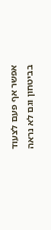אפשר אף פעם לצעוד בביטחון וגם לא נראה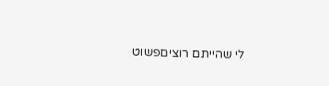לי שהייתם רוציםפשוט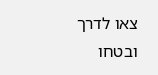צאו לדרך ובטחו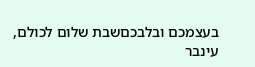בעצמכם ובלבכםשבת שלום לכולם,
עינבר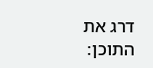דרג את התוכן: